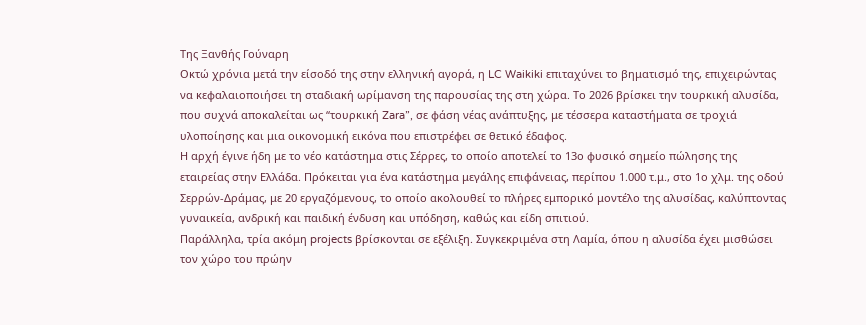Της Ξανθής Γούναρη
Οκτώ χρόνια μετά την είσοδό της στην ελληνική αγορά, η LC Waikiki επιταχύνει το βηματισμό της, επιχειρώντας να κεφαλαιοποιήσει τη σταδιακή ωρίμανση της παρουσίας της στη χώρα. Το 2026 βρίσκει την τουρκική αλυσίδα, που συχνά αποκαλείται ως “τουρκική Zara”, σε φάση νέας ανάπτυξης, με τέσσερα καταστήματα σε τροχιά υλοποίησης και μια οικονομική εικόνα που επιστρέφει σε θετικό έδαφος.
Η αρχή έγινε ήδη με το νέο κατάστημα στις Σέρρες, το οποίο αποτελεί το 13ο φυσικό σημείο πώλησης της εταιρείας στην Ελλάδα. Πρόκειται για ένα κατάστημα μεγάλης επιφάνειας, περίπου 1.000 τ.μ., στο 1ο χλμ. της οδού Σερρών-Δράμας, με 20 εργαζόμενους, το οποίο ακολουθεί το πλήρες εμπορικό μοντέλο της αλυσίδας, καλύπτοντας γυναικεία, ανδρική και παιδική ένδυση και υπόδηση, καθώς και είδη σπιτιού.
Παράλληλα, τρία ακόμη projects βρίσκονται σε εξέλιξη. Συγκεκριμένα στη Λαμία, όπου η αλυσίδα έχει μισθώσει τον χώρο του πρώην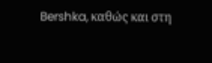Bershka, καθώς και στη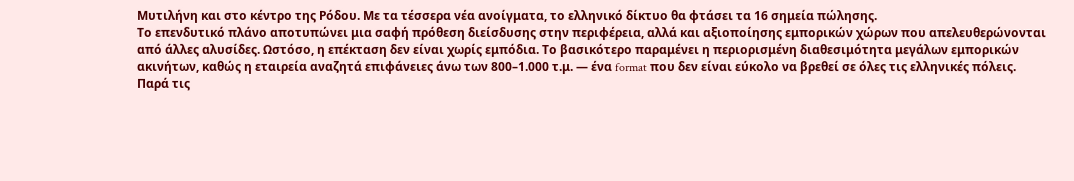Μυτιλήνη και στο κέντρο της Ρόδου. Με τα τέσσερα νέα ανοίγματα, το ελληνικό δίκτυο θα φτάσει τα 16 σημεία πώλησης.
Το επενδυτικό πλάνο αποτυπώνει μια σαφή πρόθεση διείσδυσης στην περιφέρεια, αλλά και αξιοποίησης εμπορικών χώρων που απελευθερώνονται από άλλες αλυσίδες. Ωστόσο, η επέκταση δεν είναι χωρίς εμπόδια. Το βασικότερο παραμένει η περιορισμένη διαθεσιμότητα μεγάλων εμπορικών ακινήτων, καθώς η εταιρεία αναζητά επιφάνειες άνω των 800–1.000 τ.μ. — ένα format που δεν είναι εύκολο να βρεθεί σε όλες τις ελληνικές πόλεις.
Παρά τις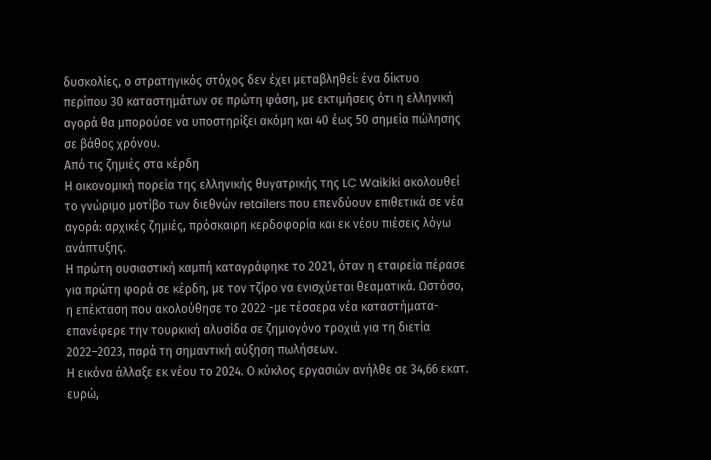δυσκολίες, ο στρατηγικός στόχος δεν έχει μεταβληθεί: ένα δίκτυο περίπου 30 καταστημάτων σε πρώτη φάση, με εκτιμήσεις ότι η ελληνική αγορά θα μπορούσε να υποστηρίξει ακόμη και 40 έως 50 σημεία πώλησης σε βάθος χρόνου.
Από τις ζημιές στα κέρδη
Η οικονομική πορεία της ελληνικής θυγατρικής της LC Waikiki ακολουθεί το γνώριμο μοτίβο των διεθνών retailers που επενδύουν επιθετικά σε νέα αγορά: αρχικές ζημιές, πρόσκαιρη κερδοφορία και εκ νέου πιέσεις λόγω ανάπτυξης.
Η πρώτη ουσιαστική καμπή καταγράφηκε το 2021, όταν η εταιρεία πέρασε για πρώτη φορά σε κέρδη, με τον τζίρο να ενισχύεται θεαματικά. Ωστόσο, η επέκταση που ακολούθησε το 2022 -με τέσσερα νέα καταστήματα- επανέφερε την τουρκική αλυσίδα σε ζημιογόνο τροχιά για τη διετία 2022–2023, παρά τη σημαντική αύξηση πωλήσεων.
Η εικόνα άλλαξε εκ νέου το 2024. Ο κύκλος εργασιών ανήλθε σε 34,66 εκατ. ευρώ,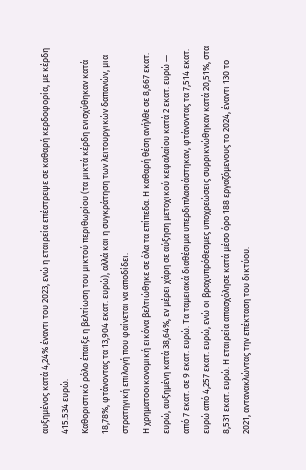αυξημένος κατά 4,24% έναντι του 2023, ενώ η εταιρεία επέστρεψε σε καθαρή κερδοφορία, με κέρδη 415.534 ευρώ.
Καθοριστικό ρόλο έπαιξε η βελτίωση του μικτού περιθωρίου (τα μικτά κέρδη ενισχύθηκαν κατά 18,78%, φτάνοντας τα 13,904 εκατ. ευρώ), αλλά και η συγκράτηση των λειτουργικών δαπανών, μια στρατηγική επιλογή που φαίνεται να αποδίδει.
Η χρηματοοικονομική εικόνα βελτιώθηκε σε όλα τα επίπεδα. Η καθαρή θέση ανήλθε σε 8,667 εκατ. ευρώ, αυξημένη κατά 38,64%, εν μέρει χάρη σε αύξηση μετοχικού κεφαλαίου κατά 2 εκατ. ευρώ — από 7 εκατ. σε 9 εκατ. ευρώ. Τα ταμειακά διαθέσιμα υπερδιπλασιάστηκαν, φτάνοντας τα 7,514 εκατ. ευρώ από 4,257 εκατ. ευρώ, ενώ οι βραχυπρόθεσμες υποχρεώσεις συρρικνώθηκαν κατά 20,51%, στα 8,531 εκατ. ευρώ. Η εταιρεία απασχόλησε κατά μέσο όρο 188 εργαζόμενους το 2024, έναντι 130 το 2021, αντανακλώντας την επέκταση του δικτύου.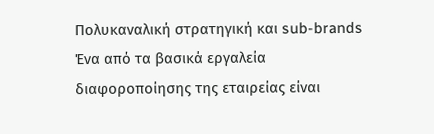Πολυκαναλική στρατηγική και sub-brands
Ένα από τα βασικά εργαλεία διαφοροποίησης της εταιρείας είναι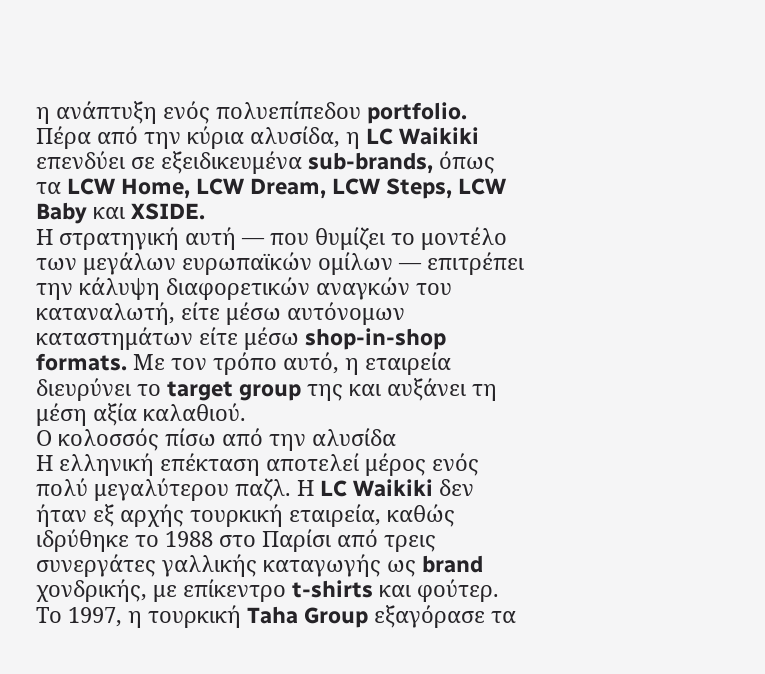η ανάπτυξη ενός πολυεπίπεδου portfolio. Πέρα από την κύρια αλυσίδα, η LC Waikiki επενδύει σε εξειδικευμένα sub-brands, όπως τα LCW Home, LCW Dream, LCW Steps, LCW Baby και XSIDE.
Η στρατηγική αυτή — που θυμίζει το μοντέλο των μεγάλων ευρωπαϊκών ομίλων — επιτρέπει την κάλυψη διαφορετικών αναγκών του καταναλωτή, είτε μέσω αυτόνομων καταστημάτων είτε μέσω shop-in-shop formats. Με τον τρόπο αυτό, η εταιρεία διευρύνει το target group της και αυξάνει τη μέση αξία καλαθιού.
Ο κολοσσός πίσω από την αλυσίδα
Η ελληνική επέκταση αποτελεί μέρος ενός πολύ μεγαλύτερου παζλ. Η LC Waikiki δεν ήταν εξ αρχής τουρκική εταιρεία, καθώς ιδρύθηκε το 1988 στο Παρίσι από τρεις συνεργάτες γαλλικής καταγωγής ως brand χονδρικής, με επίκεντρο t-shirts και φούτερ. Το 1997, η τουρκική Taha Group εξαγόρασε τα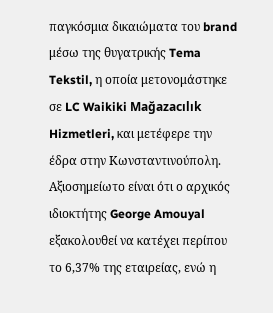παγκόσμια δικαιώματα του brand μέσω της θυγατρικής Tema Tekstil, η οποία μετονομάστηκε σε LC Waikiki Mağazacılık Hizmetleri, και μετέφερε την έδρα στην Κωνσταντινούπολη. Αξιοσημείωτο είναι ότι ο αρχικός ιδιοκτήτης George Amouyal εξακολουθεί να κατέχει περίπου το 6,37% της εταιρείας, ενώ η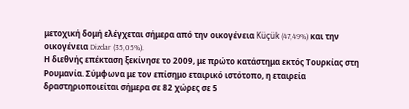μετοχική δομή ελέγχεται σήμερα από την οικογένεια Küçük (47,49%) και την οικογένεια Dizdar (35,05%).
Η διεθνής επέκταση ξεκίνησε το 2009, με πρώτο κατάστημα εκτός Τουρκίας στη Ρουμανία. Σύμφωνα με τον επίσημο εταιρικό ιστότοπο, η εταιρεία δραστηριοποιείται σήμερα σε 82 χώρες σε 5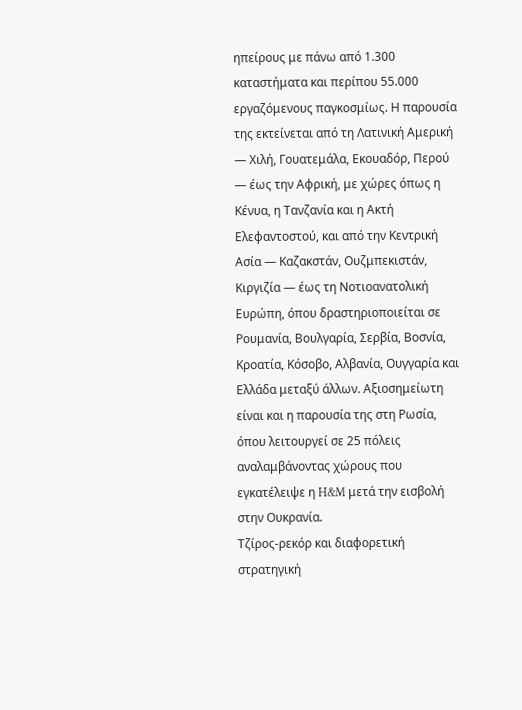ηπείρους με πάνω από 1.300 καταστήματα και περίπου 55.000 εργαζόμενους παγκοσμίως. Η παρουσία της εκτείνεται από τη Λατινική Αμερική — Χιλή, Γουατεμάλα, Εκουαδόρ, Περού — έως την Αφρική, με χώρες όπως η Κένυα, η Τανζανία και η Ακτή Ελεφαντοστού, και από την Κεντρική Ασία — Καζακστάν, Ουζμπεκιστάν, Κιργιζία — έως τη Νοτιοανατολική Ευρώπη, όπου δραστηριοποιείται σε Ρουμανία, Βουλγαρία, Σερβία, Βοσνία, Κροατία, Κόσοβο, Αλβανία, Ουγγαρία και Ελλάδα μεταξύ άλλων. Αξιοσημείωτη είναι και η παρουσία της στη Ρωσία, όπου λειτουργεί σε 25 πόλεις αναλαμβάνοντας χώρους που εγκατέλειψε η H&M μετά την εισβολή στην Ουκρανία.
Τζίρος-ρεκόρ και διαφορετική στρατηγική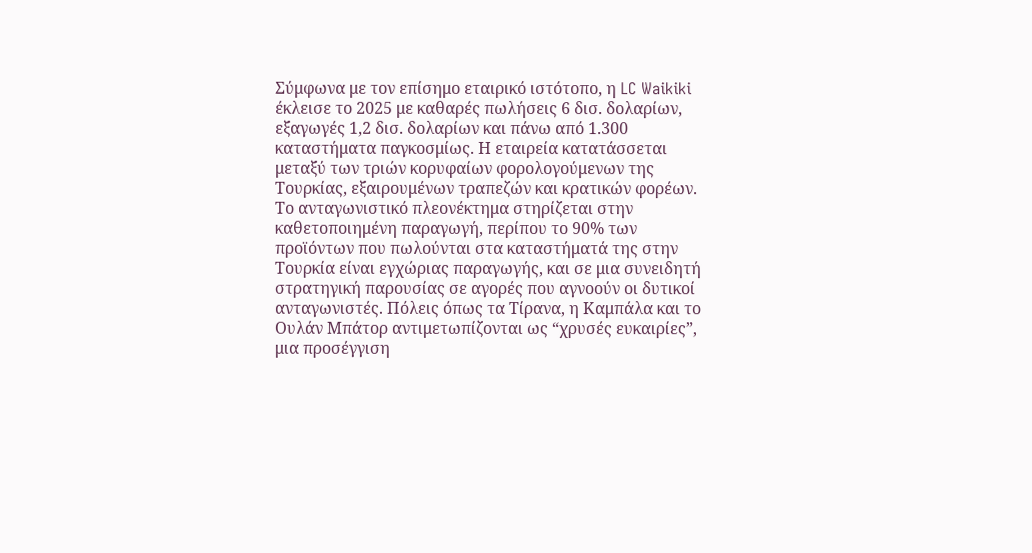Σύμφωνα με τον επίσημο εταιρικό ιστότοπο, η LC Waikiki έκλεισε το 2025 με καθαρές πωλήσεις 6 δισ. δολαρίων, εξαγωγές 1,2 δισ. δολαρίων και πάνω από 1.300 καταστήματα παγκοσμίως. Η εταιρεία κατατάσσεται μεταξύ των τριών κορυφαίων φορολογούμενων της Τουρκίας, εξαιρουμένων τραπεζών και κρατικών φορέων.
Το ανταγωνιστικό πλεονέκτημα στηρίζεται στην καθετοποιημένη παραγωγή, περίπου το 90% των προϊόντων που πωλούνται στα καταστήματά της στην Τουρκία είναι εγχώριας παραγωγής, και σε μια συνειδητή στρατηγική παρουσίας σε αγορές που αγνοούν οι δυτικοί ανταγωνιστές. Πόλεις όπως τα Τίρανα, η Καμπάλα και το Ουλάν Μπάτορ αντιμετωπίζονται ως “χρυσές ευκαιρίες”, μια προσέγγιση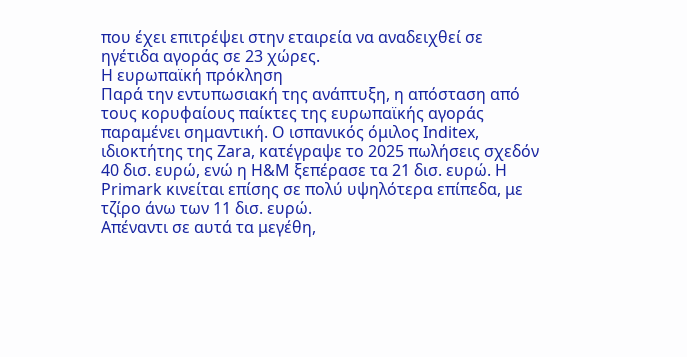που έχει επιτρέψει στην εταιρεία να αναδειχθεί σε ηγέτιδα αγοράς σε 23 χώρες.
Η ευρωπαϊκή πρόκληση
Παρά την εντυπωσιακή της ανάπτυξη, η απόσταση από τους κορυφαίους παίκτες της ευρωπαϊκής αγοράς παραμένει σημαντική. Ο ισπανικός όμιλος Inditex, ιδιοκτήτης της Zara, κατέγραψε το 2025 πωλήσεις σχεδόν 40 δισ. ευρώ, ενώ η H&M ξεπέρασε τα 21 δισ. ευρώ. Η Primark κινείται επίσης σε πολύ υψηλότερα επίπεδα, με τζίρο άνω των 11 δισ. ευρώ.
Απέναντι σε αυτά τα μεγέθη,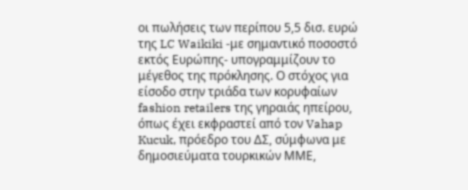οι πωλήσεις των περίπου 5,5 δισ. ευρώ της LC Waikiki -με σημαντικό ποσοστό εκτός Ευρώπης- υπογραμμίζουν το μέγεθος της πρόκλησης. Ο στόχος για είσοδο στην τριάδα των κορυφαίων fashion retailers της γηραιάς ηπείρου, όπως έχει εκφραστεί από τον Vahap Kucuk, πρόεδρο του ΔΣ, σύμφωνα με δημοσιεύματα τουρκικών ΜΜΕ,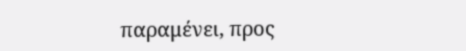παραμένει, προς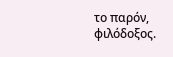το παρόν, φιλόδοξος.